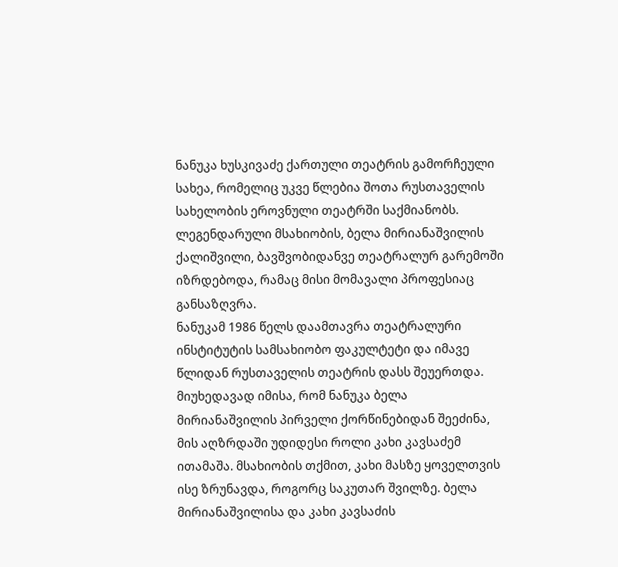ნანუკა ხუსკივაძე ქართული თეატრის გამორჩეული სახეა, რომელიც უკვე წლებია შოთა რუსთაველის სახელობის ეროვნული თეატრში საქმიანობს. ლეგენდარული მსახიობის, ბელა მირიანაშვილის ქალიშვილი, ბავშვობიდანვე თეატრალურ გარემოში იზრდებოდა, რამაც მისი მომავალი პროფესიაც განსაზღვრა.
ნანუკამ 1986 წელს დაამთავრა თეატრალური ინსტიტუტის სამსახიობო ფაკულტეტი და იმავე წლიდან რუსთაველის თეატრის დასს შეუერთდა.
მიუხედავად იმისა, რომ ნანუკა ბელა მირიანაშვილის პირველი ქორწინებიდან შეეძინა, მის აღზრდაში უდიდესი როლი კახი კავსაძემ ითამაშა. მსახიობის თქმით, კახი მასზე ყოველთვის ისე ზრუნავდა, როგორც საკუთარ შვილზე. ბელა მირიანაშვილისა და კახი კავსაძის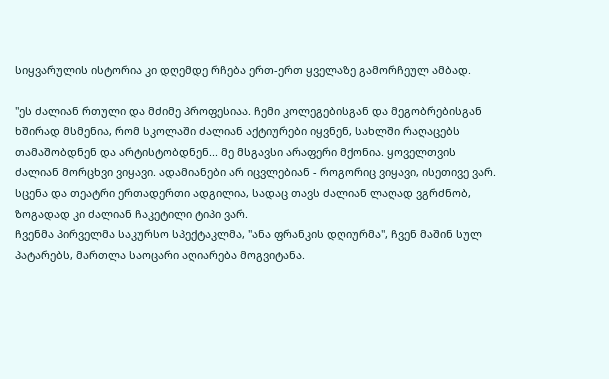სიყვარულის ისტორია კი დღემდე რჩება ერთ-ერთ ყველაზე გამორჩეულ ამბად.

"ეს ძალიან რთული და მძიმე პროფესიაა. ჩემი კოლეგებისგან და მეგობრებისგან ხშირად მსმენია, რომ სკოლაში ძალიან აქტიურები იყვნენ, სახლში რაღაცებს თამაშობდნენ და არტისტობდნენ... მე მსგავსი არაფერი მქონია. ყოველთვის ძალიან მორცხვი ვიყავი. ადამიანები არ იცვლებიან - როგორიც ვიყავი, ისეთივე ვარ. სცენა და თეატრი ერთადერთი ადგილია, სადაც თავს ძალიან ლაღად ვგრძნობ, ზოგადად კი ძალიან ჩაკეტილი ტიპი ვარ.
ჩვენმა პირველმა საკურსო სპექტაკლმა, "ანა ფრანკის დღიურმა", ჩვენ მაშინ სულ პატარებს, მართლა საოცარი აღიარება მოგვიტანა.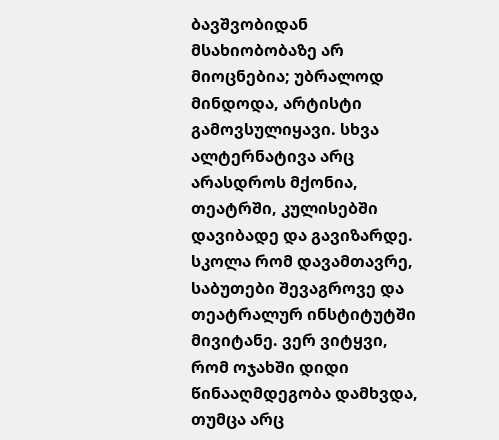ბავშვობიდან მსახიობობაზე არ მიოცნებია; უბრალოდ მინდოდა, არტისტი გამოვსულიყავი. სხვა ალტერნატივა არც არასდროს მქონია, თეატრში, კულისებში დავიბადე და გავიზარდე.
სკოლა რომ დავამთავრე, საბუთები შევაგროვე და თეატრალურ ინსტიტუტში მივიტანე. ვერ ვიტყვი, რომ ოჯახში დიდი წინააღმდეგობა დამხვდა, თუმცა არც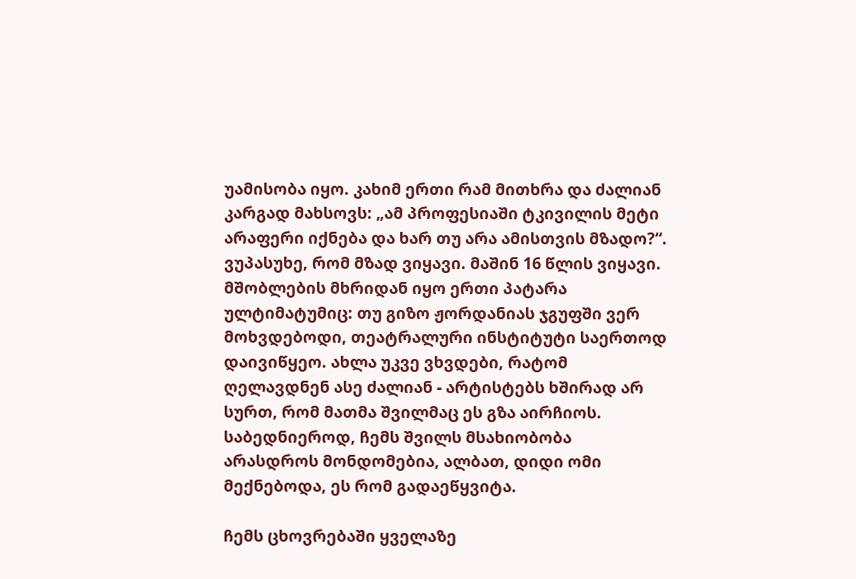უამისობა იყო. კახიმ ერთი რამ მითხრა და ძალიან კარგად მახსოვს: „ამ პროფესიაში ტკივილის მეტი არაფერი იქნება და ხარ თუ არა ამისთვის მზადო?“. ვუპასუხე, რომ მზად ვიყავი. მაშინ 16 წლის ვიყავი.
მშობლების მხრიდან იყო ერთი პატარა ულტიმატუმიც: თუ გიზო ჟორდანიას ჯგუფში ვერ მოხვდებოდი, თეატრალური ინსტიტუტი საერთოდ დაივიწყეო. ახლა უკვე ვხვდები, რატომ ღელავდნენ ასე ძალიან - არტისტებს ხშირად არ სურთ, რომ მათმა შვილმაც ეს გზა აირჩიოს. საბედნიეროდ, ჩემს შვილს მსახიობობა არასდროს მონდომებია, ალბათ, დიდი ომი მექნებოდა, ეს რომ გადაეწყვიტა.

ჩემს ცხოვრებაში ყველაზე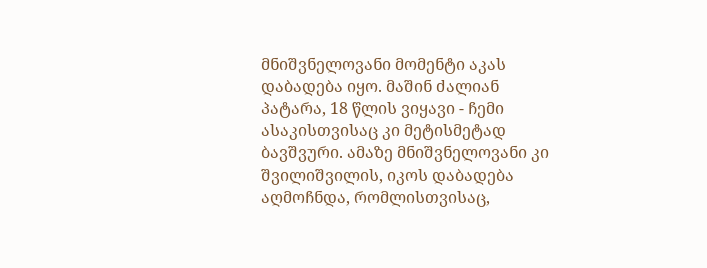მნიშვნელოვანი მომენტი აკას დაბადება იყო. მაშინ ძალიან პატარა, 18 წლის ვიყავი - ჩემი ასაკისთვისაც კი მეტისმეტად ბავშვური. ამაზე მნიშვნელოვანი კი შვილიშვილის, იკოს დაბადება აღმოჩნდა, რომლისთვისაც,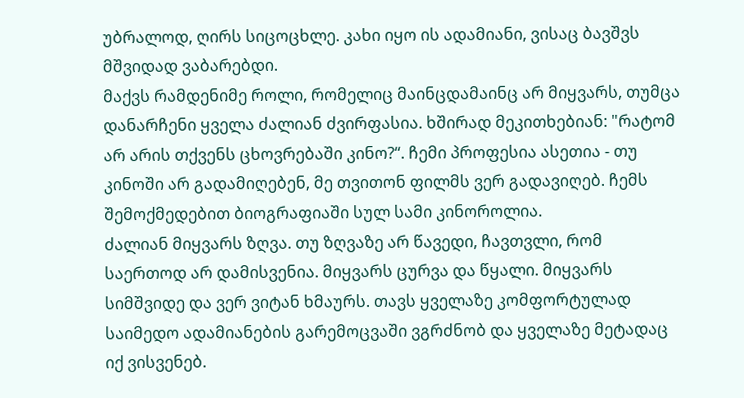უბრალოდ, ღირს სიცოცხლე. კახი იყო ის ადამიანი, ვისაც ბავშვს მშვიდად ვაბარებდი.
მაქვს რამდენიმე როლი, რომელიც მაინცდამაინც არ მიყვარს, თუმცა დანარჩენი ყველა ძალიან ძვირფასია. ხშირად მეკითხებიან: "რატომ არ არის თქვენს ცხოვრებაში კინო?“. ჩემი პროფესია ასეთია - თუ კინოში არ გადამიღებენ, მე თვითონ ფილმს ვერ გადავიღებ. ჩემს შემოქმედებით ბიოგრაფიაში სულ სამი კინოროლია.
ძალიან მიყვარს ზღვა. თუ ზღვაზე არ წავედი, ჩავთვლი, რომ საერთოდ არ დამისვენია. მიყვარს ცურვა და წყალი. მიყვარს სიმშვიდე და ვერ ვიტან ხმაურს. თავს ყველაზე კომფორტულად საიმედო ადამიანების გარემოცვაში ვგრძნობ და ყველაზე მეტადაც იქ ვისვენებ.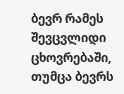ბევრ რამეს შევცვლიდი ცხოვრებაში, თუმცა ბევრს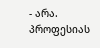- არა. პროფესიას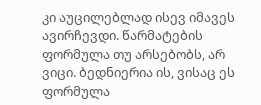კი აუცილებლად ისევ იმავეს ავირჩევდი. წარმატების ფორმულა თუ არსებობს, არ ვიცი. ბედნიერია ის, ვისაც ეს ფორმულა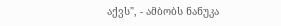აქვს", - ამბობს ნანუკა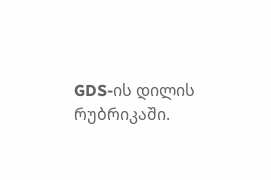GDS-ის დილის რუბრიკაში.